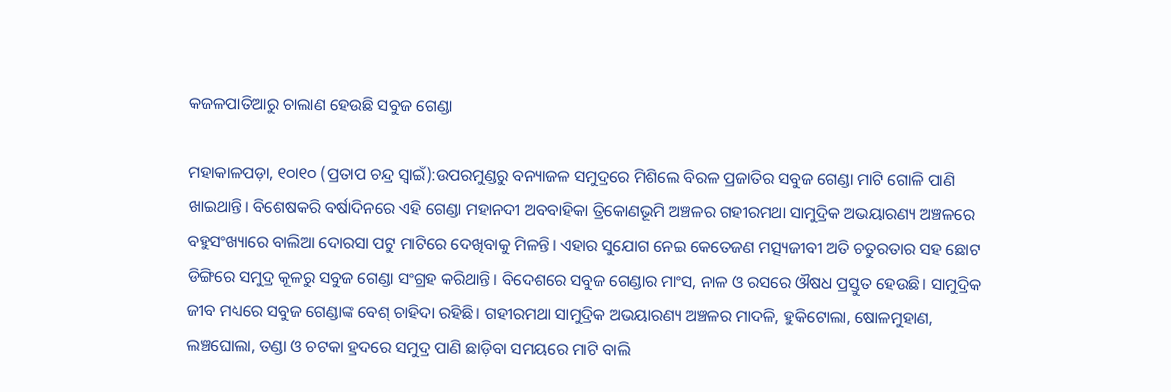କଜଳପାତିଆରୁ ଚାଲାଣ ହେଉଛି ସବୁଜ ଗେଣ୍ଡା

ମହାକାଳପଡ଼ା, ୧୦ା୧୦ (ପ୍ରତାପ ଚନ୍ଦ୍ର ସ୍ବାଇଁ):ଉପରମୁଣ୍ଡରୁ ବନ୍ୟାଜଳ ସମୁଦ୍ରରେ ମିଶିଲେ ବିରଳ ପ୍ରଜାତିର ସବୁଜ ଗେଣ୍ଡା ମାଟି ଗୋଳି ପାଣି ଖାଇଥାନ୍ତି। ବିଶେଷକରି ବର୍ଷାଦିନରେ ଏହି ଗେଣ୍ଡା ମହାନଦୀ ଅବବାହିକା ତ୍ରିକୋଣଭୂମି ଅଞ୍ଚଳର ଗହୀରମଥା ସାମୁଦ୍ରିକ ଅଭୟାରଣ୍ୟ ଅଞ୍ଚଳରେ ବହୁସଂଖ୍ୟାରେ ବାଲିଆ ଦୋରସା ପଟୁ ମାଟିରେ ଦେଖିବାକୁ ମିଳନ୍ତି। ଏହାର ସୁଯୋଗ ନେଇ କେତେଜଣ ମତ୍ସ୍ୟଜୀବୀ ଅତି ଚତୁରତାର ସହ ଛୋଟ ଡିଙ୍ଗିରେ ସମୁଦ୍ର କୂଳରୁ ସବୁଜ ଗେଣ୍ଡା ସଂଗ୍ରହ କରିଥାନ୍ତି। ବିଦେଶରେ ସବୁଜ ଗେଣ୍ଡାର ମାଂସ, ନାଳ ଓ ରସରେ ଔଷଧ ପ୍ରସ୍ତୁତ ହେଉଛି। ସାମୁଦ୍ରିକ ଜୀବ ମଧ୍ୟରେ ସବୁଜ ଗେଣ୍ଡାଙ୍କ ବେଶ୍‌ ଚାହିଦା ରହିଛି। ଗହୀରମଥା ସାମୁଦ୍ରିକ ଅଭୟାରଣ୍ୟ ଅଞ୍ଚଳର ମାଦଳି, ହୁକିଟୋଲା, ଷୋଳମୁହାଣ, ଲଞ୍ଚଘୋଲା, ତଣ୍ଡା ଓ ଚଟକା ହ୍ରଦରେ ସମୁଦ୍ର ପାଣି ଛାଡ଼ିବା ସମୟରେ ମାଟି ବାଲି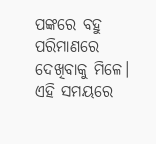ପଙ୍କରେ ବହୁ ପରିମାଣରେ ଦେଖିବାକୁ ମିଳେ। ଏହି ସମୟରେ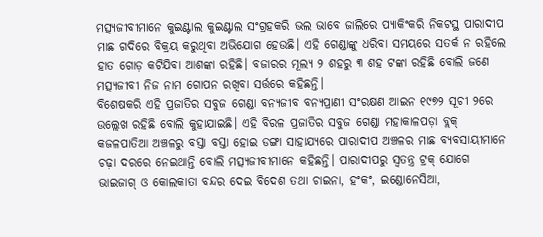ମତ୍ସ୍ୟଜୀବୀମାନେ କୁଇଣ୍ଟାଲ କୁଇଣ୍ଟାଲ ସଂଗ୍ରହକରି ଭଲ ଭାବେ ଜାଲିରେ ପ୍ୟାକିଂକରି ନିକଟସ୍ଥ ପାରାଦୀପ ମାଛ ଗଦିରେ ବିକ୍ରୟ କରୁଥିବା ଅଭିଯୋଗ ହେଉଛି। ଏହି ଗେଣ୍ଡାଙ୍କୁ ଧରିବା ସମୟରେ ସତର୍କ ନ ରହିଲେ ହାତ ଗୋଡ଼ କଟିଯିବା ଆଶଙ୍କା ରହିଛି। ବଜାରର ମୂଲ୍ୟ ୨ ଶହରୁ ୩ ଶହ ଟଙ୍କା ରହିଛି ବୋଲି ଜଣେ ମତ୍ସ୍ୟଜୀବୀ ନିଜ ନାମ ଗୋପନ ରଖିବା ସର୍ତ୍ତରେ କହିଛନ୍ତି।
ବିଶେଷକରି ଏହି ପ୍ରଜାତିର ସବୁଜ ଗେଣ୍ଡା ବନ୍ୟଜୀବ ବନ୍ୟପ୍ରାଣୀ ସଂରକ୍ଷଣ ଆଇନ ୧୯୭୨ ସୂଚୀ ୨ରେ ଉଲ୍ଲେଖ ରହିଛି ବୋଲି କୁହାଯାଇଛି। ଏହି ବିରଳ ପ୍ରଜାତିର ସବୁଜ ଗେଣ୍ଡା ମହାକାଳପଡ଼ା ବ୍ଲକ୍‌ କଜଳପାତିଆ ଅଞ୍ଚଳରୁ ବସ୍ତା ବସ୍ତା ହୋଇ ଡଙ୍ଗା ସାହାଯ୍ୟରେ ପାରାଦୀପ ଅଞ୍ଚଳର ମାଛ ବ୍ୟବସାୟୀମାନେ ଚଢ଼ା ଦରରେ ନେଇଥାନ୍ତି ବୋଲି ମତ୍ସ୍ୟଜୀବୀମାନେ କହିଛନ୍ତି। ପାରାଦୀପରୁ ସ୍ବତନ୍ତ୍ର ଟ୍ରକ୍‌ ଯୋଗେ ଭାଇଜାଗ୍‌ ଓ କୋଲକାତା ବନ୍ଦର ଦେଇ ବିଦେଶ ତଥା ଚାଇନା, ହଂକଂ, ଇଣ୍ଡୋନେସିଆ,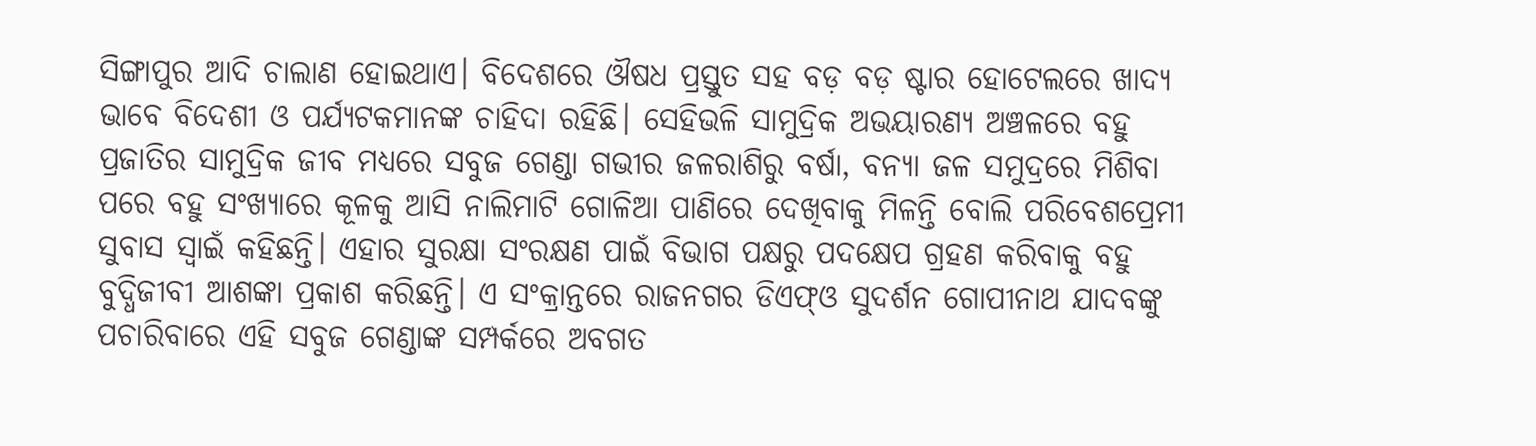ସିଙ୍ଗାପୁର ଆଦି ଚାଲାଣ ହୋଇଥାଏ। ବିଦେଶରେ ଔଷଧ ପ୍ରସ୍ତୁତ ସହ ବଡ଼ ବଡ଼ ଷ୍ଟାର ହୋଟେଲରେ ଖାଦ୍ୟ ଭାବେ ବିଦେଶୀ ଓ ପର୍ଯ୍ୟଟକମାନଙ୍କ ଚାହିଦା ରହିଛି। ସେହିଭଳି ସାମୁଦ୍ରିକ ଅଭୟାରଣ୍ୟ ଅଞ୍ଚଳରେ ବହୁ ପ୍ରଜାତିର ସାମୁଦ୍ରିକ ଜୀବ ମଧ୍ୟରେ ସବୁଜ ଗେଣ୍ଡା ଗଭୀର ଜଳରାଶିରୁ ବର୍ଷା, ବନ୍ୟା ଜଳ ସମୁଦ୍ରରେ ମିଶିବା ପରେ ବହୁ ସଂଖ୍ୟାରେ କୂଳକୁ ଆସି ନାଲିମାଟି ଗୋଳିଆ ପାଣିରେ ଦେଖିବାକୁ ମିଳନ୍ତି ବୋଲି ପରିବେଶପ୍ରେମୀ ସୁବାସ ସ୍ବାଇଁ କହିଛନ୍ତି। ଏହାର ସୁରକ୍ଷା ସଂରକ୍ଷଣ ପାଇଁ ବିଭାଗ ପକ୍ଷରୁ ପଦକ୍ଷେପ ଗ୍ରହଣ କରିବାକୁ ବହୁ ବୁଦ୍ଧିଜୀବୀ ଆଶଙ୍କା ପ୍ରକାଶ କରିଛନ୍ତି। ଏ ସଂକ୍ରାନ୍ତରେ ରାଜନଗର ଡିଏଫ୍‌ଓ ସୁଦର୍ଶନ ଗୋପୀନାଥ ଯାଦବଙ୍କୁ ପଚାରିବାରେ ଏହି ସବୁଜ ଗେଣ୍ଡାଙ୍କ ସମ୍ପର୍କରେ ଅବଗତ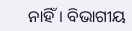ନାହିଁ। ବିଭାଗୀୟ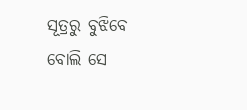ସୂତ୍ରରୁ ବୁଝିବେ ବୋଲି ସେ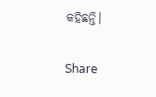କହିଛନ୍ତି।

Share